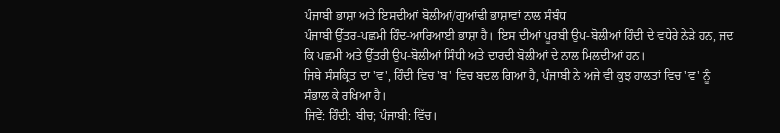ਪੰਜਾਬੀ ਭਾਸ਼ਾ ਅਤੇ ਇਸਦੀਆਂ ਬੋਲੀਆਂ/ਗੁਆਂਢੀ ਭਾਸ਼ਾਵਾਂ ਨਾਲ ਸੰਬੰਧ
ਪੰਜਾਬੀ ਉੱਤਰ-ਪਛਮੀ ਹਿੰਦ-ਆਰਿਆਈ ਭਾਸ਼ਾ ਹੈ। ਇਸ ਦੀਆਂ ਪੂਰਬੀ ਉਪ-ਬੋਲੀਆਂ ਹਿੰਦੀ ਦੇ ਵਧੇਰੇ ਨੇੜੇ ਹਨ, ਜਦ ਕਿ ਪਛਮੀ ਅਤੇ ਉੱਤਰੀ ਉਪ-ਬੋਲੀਆਂ ਸਿੰਧੀ ਅਤੇ ਦਾਰਦੀ ਬੋਲੀਆਂ ਦੇ ਨਾਲ ਮਿਲਦੀਆਂ ਹਨ।
ਜਿਥੇ ਸੰਸਕ੍ਰਿਤ ਦਾ 'ਵ', ਹਿੰਦੀ ਵਿਚ 'ਬ' ਵਿਚ ਬਦਲ ਗਿਆ ਹੈ, ਪੰਜਾਬੀ ਨੇ ਅਜੇ ਵੀ ਕੁਝ ਹਾਲਤਾਂ ਵਿਚ 'ਵ' ਨੂੰ ਸੰਭਾਲ ਕੇ ਰਖਿਆ ਹੈ।
ਜਿਵੇਂ: ਹਿੰਦੀ: ਬੀਚ; ਪੰਜਾਬੀ: ਵਿੱਚ।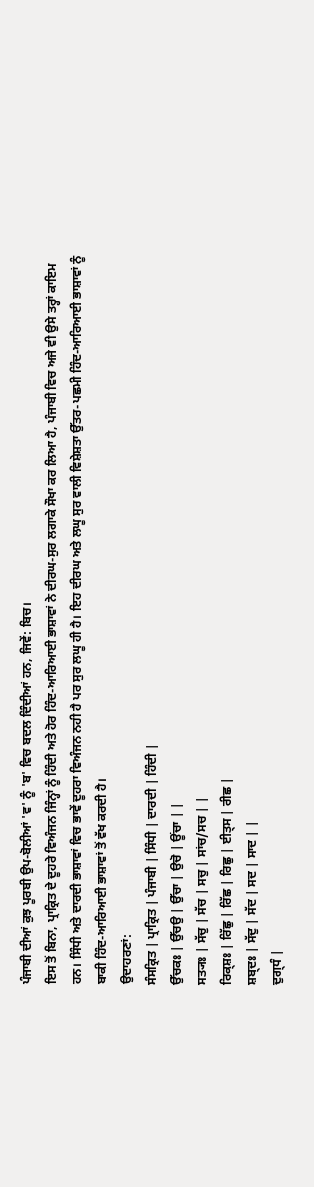ਪੰਜਾਬੀ ਦੀਆਂ ਕੁਝ ਪੂਰਬੀ ਉਪ-ਬੋਲੀਆਂ 'ਵ' ਨੂੰ 'ਬ' ਵਿਚ ਬਦਲ ਦਿੰਦੀਆਂ ਹਨ, ਜਿਵੇਂ: ਬਿਚ।
ਇਸ ਤੋਂ ਬਿਨਾ, ਪ੍ਰਾਕ੍ਰਿਤ ਦੇ ਦੂਹਰੇ ਵਿਅੰਜਨ ਜਿੰਨ੍ਹਾਂ ਨੂੰ ਹਿੰਦੀ ਅਤੇ ਹੋਰ ਹਿੰਦ-ਆਰਿਆਈ ਭਾਸ਼ਾਵਾਂ ਨੇ ਦੀਰਘ-ਸੁਰ ਲਗਾਕੇ ਸੌਖਾ ਕਰ ਲਿਆ ਹੈ, ਪੰਜਾਬੀ ਵਿਚ ਅਜੇ ਵੀ ਉਸੇ ਤਰ੍ਹਾਂ ਕਾਇਮ ਹਨ। ਸਿੰਧੀ ਅਤੇ ਦਾਰਦੀ ਭਾਸ਼ਾਵਾਂ ਵਿਚ ਭਾਵੇਂ ਦੂਹਰਾ ਵਿਅੰਜਨ ਨਹੀ ਹੈ ਪਰ ਸੁਰ ਲਘੂ ਹੀ ਹੈ। ਇਹ ਦੀਰਘ ਅਤੇ ਲਘੂ ਸੁਰ ਵਾਲੀ ਵਿਸ਼ੇਸ਼ਤਾ ਉੱਤਰ-ਪਛਮੀ ਹਿੰਦ-ਆਰਿਆਈ ਭਾਸ਼ਾਵਾਂ ਨੂੰ ਬਾਕੀ ਹਿੰਦ-ਆਰਿਆਈ ਭਾਸ਼ਾਵਾਂ ਤੋਂ ਵੱਖ ਕਰਦੀ ਹੈ।
ਉਦਾਹਰਣਾਂ:
ਸੰਸਕ੍ਰਿਤ | ਪ੍ਰਾਕ੍ਰਿਤ | ਪੰਜਾਬੀ | ਸਿੰਧੀ | ਦਾਰਦੀ | ਹਿੰਦੀ |
ਉੱਚਕਃ | ਉੱਚਉ | ਉੱਚਾ | ਉਚੋ | ਊਂਚਾ | |
ਸਤ੍ਯਃ | ਸੱਚੁ | ਸੱਚ | ਸਚੁ | ਸਾਂਚ/ਸਚ | |
ਰਿਕ੍ਸ਼ਃ | ਰਿੱਛੁ | ਰਿੱਛ | ਰਿਛੁ | ਈਤ੍ਸ | ਰੀਛ |
ਸ਼ਬ੍ਦਃ | ਸੱਦੁ | ਸੱਦ | ਸਦ | ਸਾਦ | |
ਦੁਗ੍ਧੰ |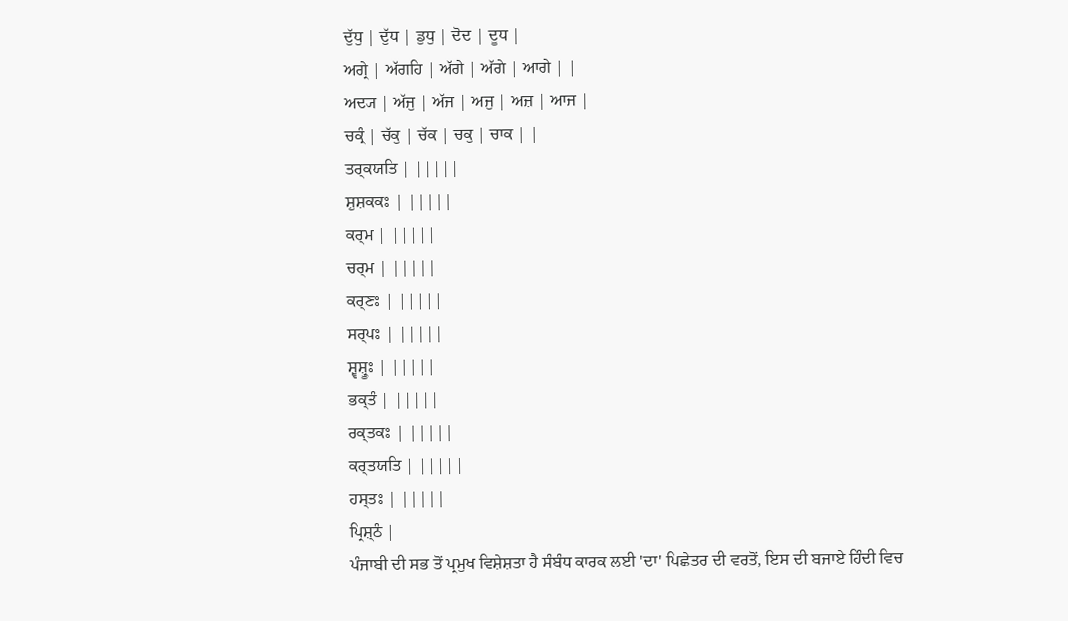ਦੁੱਧੁ | ਦੁੱਧ | ਡੁਧੁ | ਦੋਦ | ਦੂਧ |
ਅਗ੍ਰੇ | ਅੱਗਹਿ | ਅੱਗੇ | ਅੱਗੇ | ਆਗੇ | |
ਅਦ੍ਯ | ਅੱਜੁ | ਅੱਜ | ਅਜੁ | ਅਜ਼ | ਆਜ |
ਚਕ੍ਰੰ | ਚੱਕੁ | ਚੱਕ | ਚਕੁ | ਚਾਕ | |
ਤਰ੍ਕਯਤਿ | |||||
ਸ਼ੁਸ਼ਕਕਃ | |||||
ਕਰ੍ਮ | |||||
ਚਰ੍ਮ | |||||
ਕਰ੍ਣਃ | |||||
ਸਰ੍ਪਃ | |||||
ਸ਼੍ਵਸ਼੍ਰੂਃ | |||||
ਭਕ੍ਤੰ | |||||
ਰਕ੍ਤਕਃ | |||||
ਕਰ੍ਤਯਤਿ | |||||
ਹਸ੍ਤਃ | |||||
ਪ੍ਰਿਸ਼੍ਠੰ |
ਪੰਜਾਬੀ ਦੀ ਸਭ ਤੋਂ ਪ੍ਰਮੁਖ ਵਿਸ਼ੇਸ਼ਤਾ ਹੈ ਸੰਬੰਧ ਕਾਰਕ ਲਈ 'ਦਾ' ਪਿਛੇਤਰ ਦੀ ਵਰਤੋਂ, ਇਸ ਦੀ ਬਜਾਏ ਹਿੰਦੀ ਵਿਚ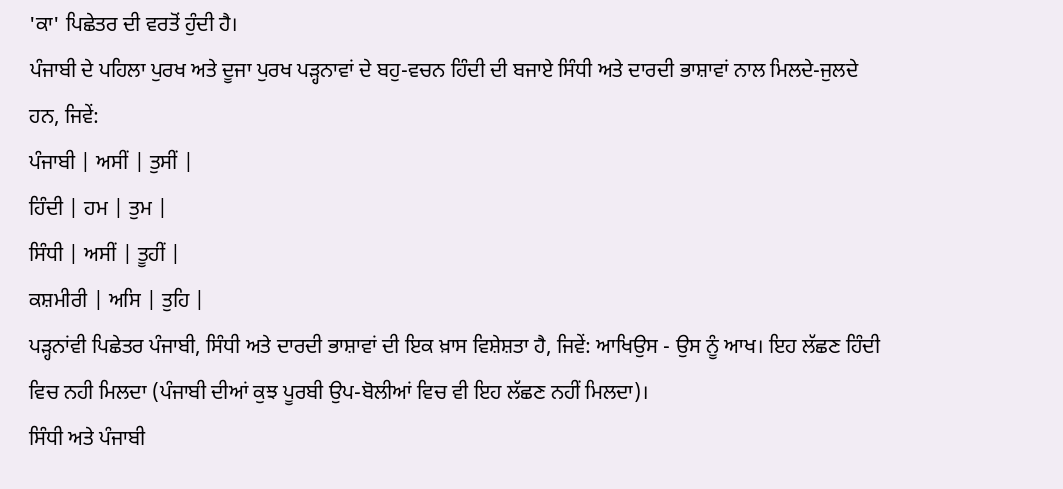'ਕਾ' ਪਿਛੇਤਰ ਦੀ ਵਰਤੋਂ ਹੁੰਦੀ ਹੈ।
ਪੰਜਾਬੀ ਦੇ ਪਹਿਲਾ ਪੁਰਖ ਅਤੇ ਦੂਜਾ ਪੁਰਖ ਪੜ੍ਹਨਾਵਾਂ ਦੇ ਬਹੁ-ਵਚਨ ਹਿੰਦੀ ਦੀ ਬਜਾਏ ਸਿੰਧੀ ਅਤੇ ਦਾਰਦੀ ਭਾਸ਼ਾਵਾਂ ਨਾਲ ਮਿਲਦੇ-ਜੁਲਦੇ ਹਨ, ਜਿਵੇਂ:
ਪੰਜਾਬੀ | ਅਸੀਂ | ਤੁਸੀਂ |
ਹਿੰਦੀ | ਹਮ | ਤੁਮ |
ਸਿੰਧੀ | ਅਸੀਂ | ਤੂਹੀਂ |
ਕਸ਼ਮੀਰੀ | ਅਸਿ | ਤੁਹਿ |
ਪੜ੍ਹਨਾਂਵੀ ਪਿਛੇਤਰ ਪੰਜਾਬੀ, ਸਿੰਧੀ ਅਤੇ ਦਾਰਦੀ ਭਾਸ਼ਾਵਾਂ ਦੀ ਇਕ ਖ਼ਾਸ ਵਿਸ਼ੇਸ਼ਤਾ ਹੈ, ਜਿਵੇਂ: ਆਖਿਉਸ - ਉਸ ਨੂੰ ਆਖ। ਇਹ ਲੱਛਣ ਹਿੰਦੀ ਵਿਚ ਨਹੀ ਮਿਲਦਾ (ਪੰਜਾਬੀ ਦੀਆਂ ਕੁਝ ਪੂਰਬੀ ਉਪ-ਬੋਲੀਆਂ ਵਿਚ ਵੀ ਇਹ ਲੱਛਣ ਨਹੀਂ ਮਿਲਦਾ)।
ਸਿੰਧੀ ਅਤੇ ਪੰਜਾਬੀ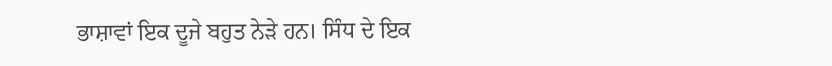ਭਾਸ਼ਾਵਾਂ ਇਕ ਦੂਜੇ ਬਹੁਤ ਨੇੜੇ ਹਨ। ਸਿੰਧ ਦੇ ਇਕ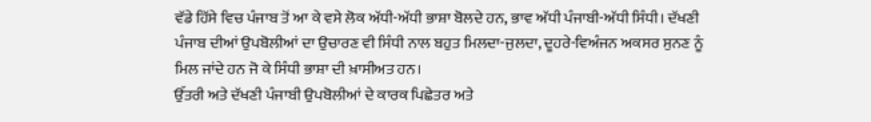ਵੱਡੇ ਹਿੱਸੇ ਵਿਚ ਪੰਜਾਬ ਤੋਂ ਆ ਕੇ ਵਸੇ ਲੋਕ ਅੱਧੀ-ਅੱਧੀ ਭਾਸ਼ਾ ਬੋਲਦੇ ਹਨ, ਭਾਵ ਅੱਧੀ ਪੰਜਾਬੀ-ਅੱਧੀ ਸਿੰਧੀ। ਦੱਖਣੀ ਪੰਜਾਬ ਦੀਆਂ ਉਪਬੋਲੀਆਂ ਦਾ ਉਚਾਰਣ ਵੀ ਸਿੰਧੀ ਨਾਲ ਬਹੁਤ ਮਿਲਦਾ-ਜੁਲਦਾ, ਦੂਹਰੇ-ਵਿਅੰਜਨ ਅਕਸਰ ਸੁਨਣ ਨੂੰ ਮਿਲ ਜਾਂਦੇ ਹਨ ਜੋ ਕੇ ਸਿੰਧੀ ਭਾਸ਼ਾ ਦੀ ਖ਼ਾਸੀਅਤ ਹਨ।
ਉੱਤਰੀ ਅਤੇ ਦੱਖਣੀ ਪੰਜਾਬੀ ਉਪਬੋਲੀਆਂ ਦੇ ਕਾਰਕ ਪਿਛੇਤਰ ਅਤੇ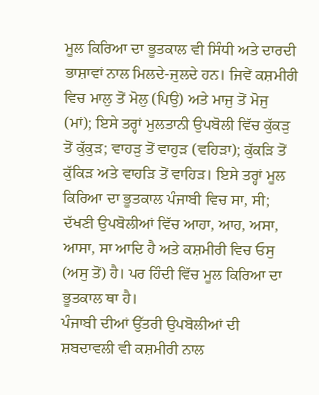ਮੂਲ ਕਿਰਿਆ ਦਾ ਭੂਤਕਾਲ ਵੀ ਸਿੰਧੀ ਅਤੇ ਦਾਰਦੀ ਭਾਸ਼ਾਵਾਂ ਨਾਲ ਮਿਲਦੇ-ਜੁਲਦੇ ਹਨ। ਜਿਵੇਂ ਕਸ਼ਮੀਰੀ ਵਿਚ ਮਾਲੁ ਤੋਂ ਮੋਲੁ (ਪਿਉ) ਅਤੇ ਮਾਜੁ ਤੋਂ ਮੋਜੁ (ਮਾਂ); ਇਸੇ ਤਰ੍ਹਾਂ ਮੁਲਤਾਨੀ ਉਪਬੋਲੀ ਵਿੱਚ ਕੁੱਕੜੁ ਤੋਂ ਕੁੱਕੁੜ; ਵਾਹੜੁ ਤੋਂ ਵਾਹੁੜ (ਵਹਿੜਾ); ਕੁੱਕੜਿ ਤੋਂ ਕੁੱਕਿੜ ਅਤੇ ਵਾਹੜਿ ਤੋਂ ਵਾਹਿੜ। ਇਸੇ ਤਰ੍ਹਾਂ ਮੂਲ ਕਿਰਿਆ ਦਾ ਭੂਤਕਾਲ ਪੰਜਾਬੀ ਵਿਚ ਸਾ, ਸੀ; ਦੱਖਣੀ ਉਪਬੋਲੀਆਂ ਵਿੱਚ ਆਹਾ, ਆਹ, ਅਸਾ, ਆਸਾ, ਸਾ ਆਦਿ ਹੈ ਅਤੇ ਕਸ਼ਮੀਰੀ ਵਿਚ ਓਸੁ (ਅਸੁ ਤੋਂ) ਹੈ। ਪਰ ਹਿੰਦੀ ਵਿੱਚ ਮੂਲ ਕਿਰਿਆ ਦਾ ਭੂਤਕਾਲ ਥਾ ਹੈ।
ਪੰਜਾਬੀ ਦੀਆਂ ਉੱਤਰੀ ਉਪਬੋਲੀਆਂ ਦੀ ਸ਼ਬਦਾਵਲੀ ਵੀ ਕਸ਼ਮੀਰੀ ਨਾਲ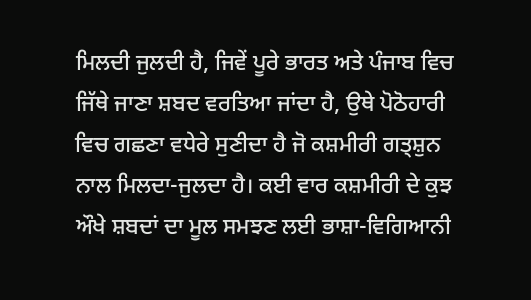ਮਿਲਦੀ ਜੁਲਦੀ ਹੈ, ਜਿਵੇਂ ਪੂਰੇ ਭਾਰਤ ਅਤੇ ਪੰਜਾਬ ਵਿਚ ਜਿੱਥੇ ਜਾਣਾ ਸ਼ਬਦ ਵਰਤਿਆ ਜਾਂਦਾ ਹੈ, ਉਥੇ ਪੋਠੋਹਾਰੀ ਵਿਚ ਗਛਣਾ ਵਧੇਰੇ ਸੁਣੀਦਾ ਹੈ ਜੋ ਕਸ਼ਮੀਰੀ ਗਤ੍ਸ਼ੁਨ ਨਾਲ ਮਿਲਦਾ-ਜੁਲਦਾ ਹੈ। ਕਈ ਵਾਰ ਕਸ਼ਮੀਰੀ ਦੇ ਕੁਝ ਔਖੇ ਸ਼ਬਦਾਂ ਦਾ ਮੂਲ ਸਮਝਣ ਲਈ ਭਾਸ਼ਾ-ਵਿਗਿਆਨੀ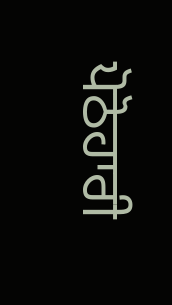ਪੋਠੋਹਾਰੀ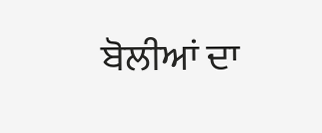ਬੋਲੀਆਂ ਦਾ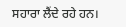ਸਹਾਰਾ ਲੈਂਦੇ ਰਹੇ ਹਨ।